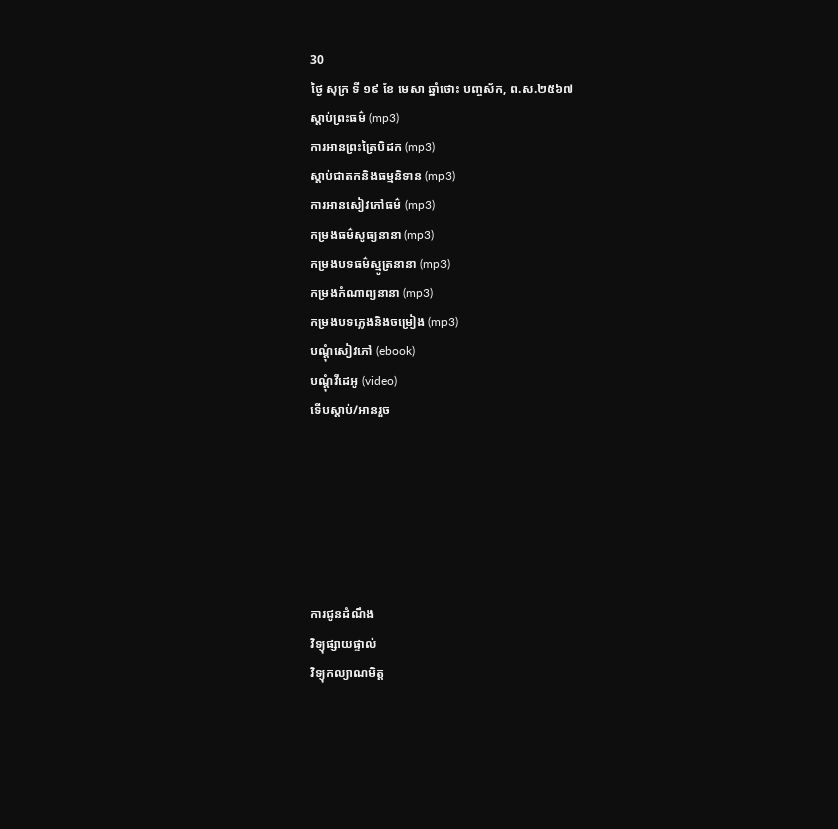30
ថ្ងៃ សុក្រ ទី ១៩ ខែ មេសា ឆ្នាំថោះ បញ្ចស័ក, ព.ស.២៥៦៧
ស្តាប់ព្រះធម៌ (mp3)
ការអានព្រះត្រៃបិដក (mp3)
ស្តាប់ជាតកនិងធម្មនិទាន (mp3)
ការអានសៀវភៅធម៌ (mp3)
កម្រងធម៌សូធ្យនានា (mp3)
កម្រងបទធម៌ស្មូត្រនានា (mp3)
កម្រងកំណាព្យនានា (mp3)
កម្រងបទភ្លេងនិងចម្រៀង (mp3)
បណ្តុំសៀវភៅ (ebook)
បណ្តុំវីដេអូ (video)
ទើបស្តាប់/អានរួច






ការជូនដំណឹង
វិទ្យុផ្សាយផ្ទាល់
វិទ្យុកល្យាណមិត្ត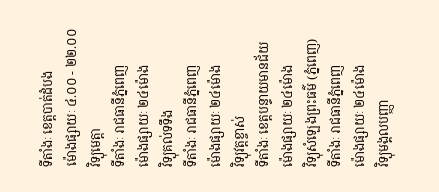ទីតាំងៈ ខេត្តបាត់ដំបង
ម៉ោងផ្សាយៈ ៤.០០ - ២២.០០
វិទ្យុមេត្តា
ទីតាំងៈ រាជធានីភ្នំពេញ
ម៉ោងផ្សាយៈ ២៤ម៉ោង
វិទ្យុគល់ទទឹង
ទីតាំងៈ រាជធានីភ្នំពេញ
ម៉ោងផ្សាយៈ ២៤ម៉ោង
វិទ្យុវត្តខ្ចាស់
ទីតាំងៈ ខេត្តបន្ទាយមានជ័យ
ម៉ោងផ្សាយៈ ២៤ម៉ោង
វិទ្យុសំឡេងព្រះធម៌ (ភ្នំពេញ)
ទីតាំងៈ រាជធានីភ្នំពេញ
ម៉ោងផ្សាយៈ ២៤ម៉ោង
វិទ្យុមង្គលបញ្ញា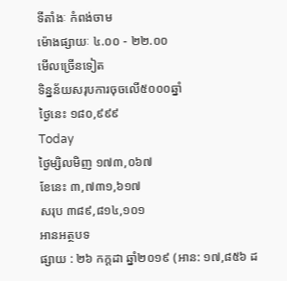ទីតាំងៈ កំពង់ចាម
ម៉ោងផ្សាយៈ ៤.០០ - ២២.០០
មើលច្រើនទៀត
ទិន្នន័យសរុបការចុចលើ៥០០០ឆ្នាំ
ថ្ងៃនេះ ១៨០,៩៩៩
Today
ថ្ងៃម្សិលមិញ ១៧៣,០៦៧
ខែនេះ ៣,៧៣១,៦១៧
សរុប ៣៨៩,៨១៤,១០១
អានអត្ថបទ
ផ្សាយ : ២៦ កក្តដា ឆ្នាំ២០១៩ (អាន: ១៧,៨៥៦ ដ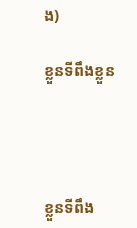ង)

ខ្លួនទីពឹងខ្លួន




ខ្លួនទីពឹង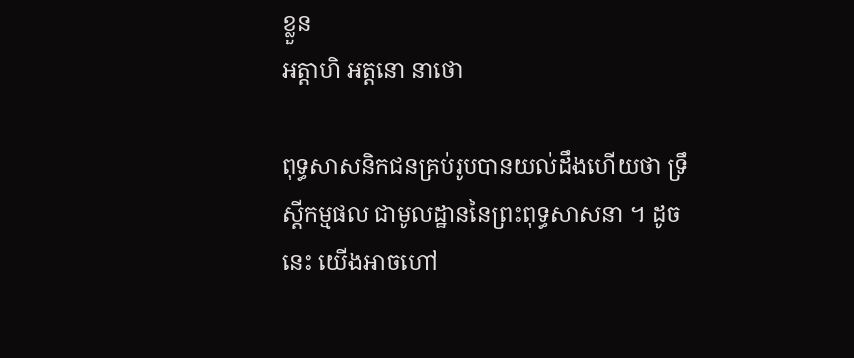ខ្លួន
អត្តាហិ អត្តនោ នាថោ

ពុទ្ធសាសនិកជនគ្រប់រូបបានយល់ដឹងហើយថា ទ្រឹស្តីកម្មផល ជាមូលដ្ឋាននៃព្រះពុទ្ធសាសនា ។ ដូចនេះ យើងអាចហៅ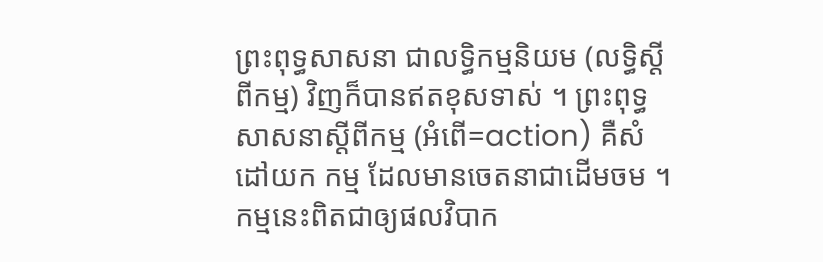ព្រះពុទ្ធសាសនា ជាលទ្ធិកម្មនិយម (លទ្ធិស្តីពីកម្ម) វិញក៏បានឥតខុសទាស់ ។ ព្រះពុទ្ធសាសនាស្តីពីកម្ម (អំពើ=action) គឺសំដៅយក កម្ម ដែលមានចេតនាជាដើមចម ។ កម្មនេះពិតជាឲ្យផលវិបាក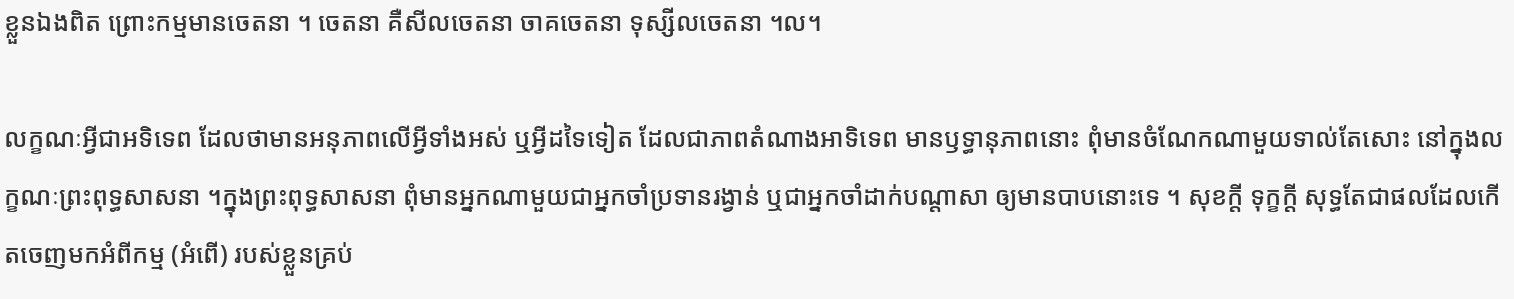ខ្លួនឯងពិត ព្រោះកម្មមានចេតនា ។ ចេតនា គឺសីលចេតនា ចាគចេតនា ទុស្សីលចេតនា ។ល។

លក្ខណៈអ្វីជាអទិទេព ដែលថាមានអនុភាពលើអ្វីទាំងអស់ ឬអ្វីដទៃទៀត ដែលជាភាពតំណាងអាទិទេព មានឫទ្ធានុភាពនោះ ពុំមានចំណែកណាមួយទាល់តែសោះ នៅក្នុងលក្ខណៈព្រះពុទ្ធសាសនា ។ក្នុងព្រះពុទ្ធសាសនា ពុំមានអ្នកណាមួយជាអ្នកចាំប្រទានរង្វាន់ ឬជាអ្នកចាំដាក់បណ្តាសា ឲ្យមានបាបនោះទេ ។ សុខក្តី ទុក្ខក្តី សុទ្ធតែជាផលដែលកើតចេញមកអំពីកម្ម (អំពើ) របស់ខ្លួនគ្រប់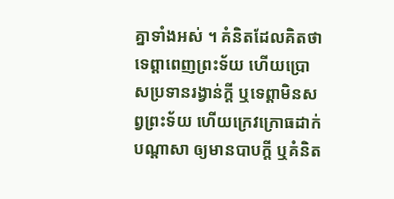គ្នាទាំងអស់ ។ គំនិតដែលគិតថា ទេព្តាពេញព្រះទ័យ ហើយប្រោសប្រទានរង្វាន់ក្តី ឬទេព្តាមិនសព្វព្រះទ័យ ហើយក្រេវក្រោធដាក់បណ្តាសា ឲ្យមានបាបក្តី ឬគំនិត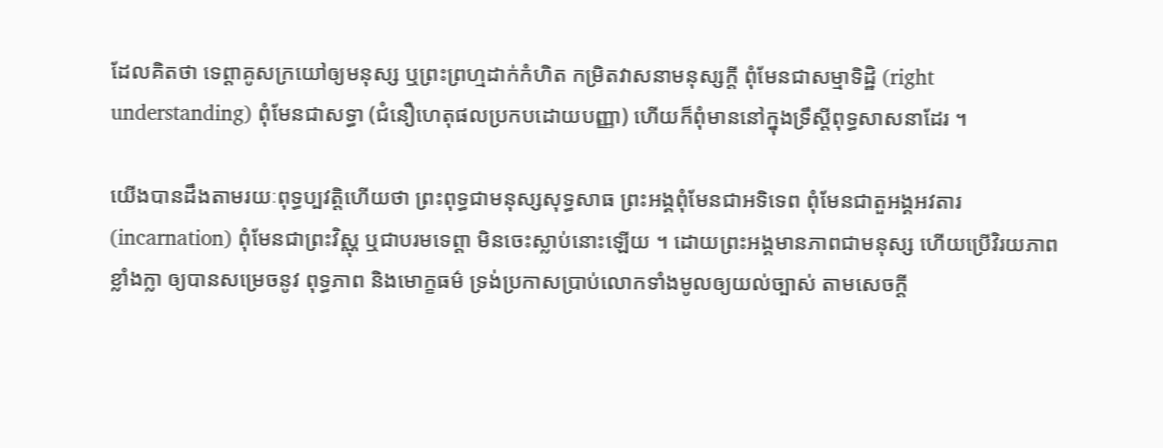ដែលគិតថា ទេព្តាគូសក្រយៅឲ្យមនុស្ស ឬព្រះព្រហ្មដាក់កំហិត កម្រិតវាសនាមនុស្សក្តី ពុំមែនជាសម្មាទិដ្ឋិ (right understanding) ពុំមែនជាសទ្ធា (ជំនឿហេតុផលប្រកបដោយបញ្ញា) ហើយក៏ពុំមាននៅក្នុងទ្រឹស្តីពុទ្ធសាសនាដែរ ។

យើងបានដឹងតាមរយៈពុទ្ធប្បវត្តិហើយថា ព្រះពុទ្ធជាមនុស្សសុទ្ធសាធ ព្រះអង្គពុំមែនជាអទិទេព ពុំមែនជាតួអង្គអវតារ (incarnation) ពុំមែនជាព្រះវិស្ណុ ឬជាបរមទេព្តា មិនចេះស្លាប់នោះឡើយ ។ ដោយព្រះអង្គមានភាពជាមនុស្ស ហើយប្រើវិរយភាពខ្លាំងក្លា ឲ្យបានសម្រេចនូវ ពុទ្ធភាព និងមោក្ខធម៌ ទ្រង់ប្រកាសប្រាប់លោកទាំងមូលឲ្យយល់ច្បាស់ តាមសេចក្តី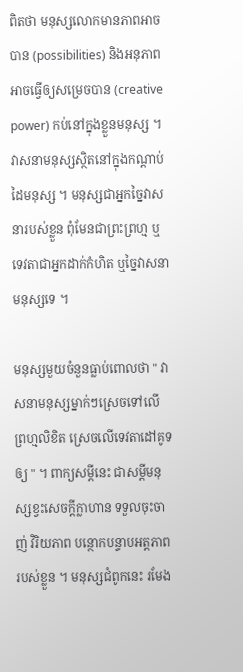ពិតថា មនុស្សលោកមានភាពអាចបាន (possibilities) និងអនុភាពអាចធ្វើឲ្យសម្រេចបាន (creative power) កប់នៅក្នុងខ្លួនមនុស្ស ។ វាសនាមនុស្សស្ថិតនៅក្នុងកណ្តាប់ដៃមនុស្ស ។ មនុស្សជាអ្នកច្នៃវាសនារបស់ខ្លួន ពុំមែនជាព្រះព្រហ្ម ឬទេវតាជាអ្នកដាក់កំហិត ឬច្នៃវាសនាមនុស្សទេ ។

មនុស្សមួយចំនួនធ្លាប់ពោលថា " វាសនាមនុស្សម្នាក់ៗស្រេចទៅលើព្រហ្មលិខិត ស្រេចលើទេវតាដៅគូទឲ្យ " ។ ពាក្យសម្តីនេះ ជាសម្តីមនុស្សខ្វះសេចក្តីក្លាហាន ទទួលចុះចាញ់ វិរិយភាព បន្ថោកបន្ទាបអត្តភាពរបស់ខ្លួន ។ មនុស្សជំពូកនេះ រមែង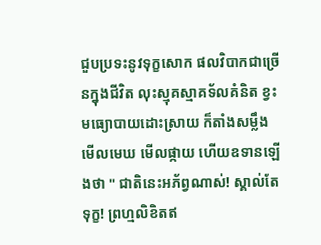ជួបប្រទះនូវទុក្ខសោក ផលវិបាកជាច្រើនក្នុងជីវិត លុះស្មុគស្មាគទ័លគំនិត ខ្វះមធ្យោបាយដោះស្រាយ ក៏តាំងសម្លឹងមើលមេឃ មើលផ្កាយ ហើយឧទានឡើងថា " ជាតិនេះអភ័ព្វណាស់! ស្គាល់តែទុក្ខ! ព្រហ្មលិខិតឥ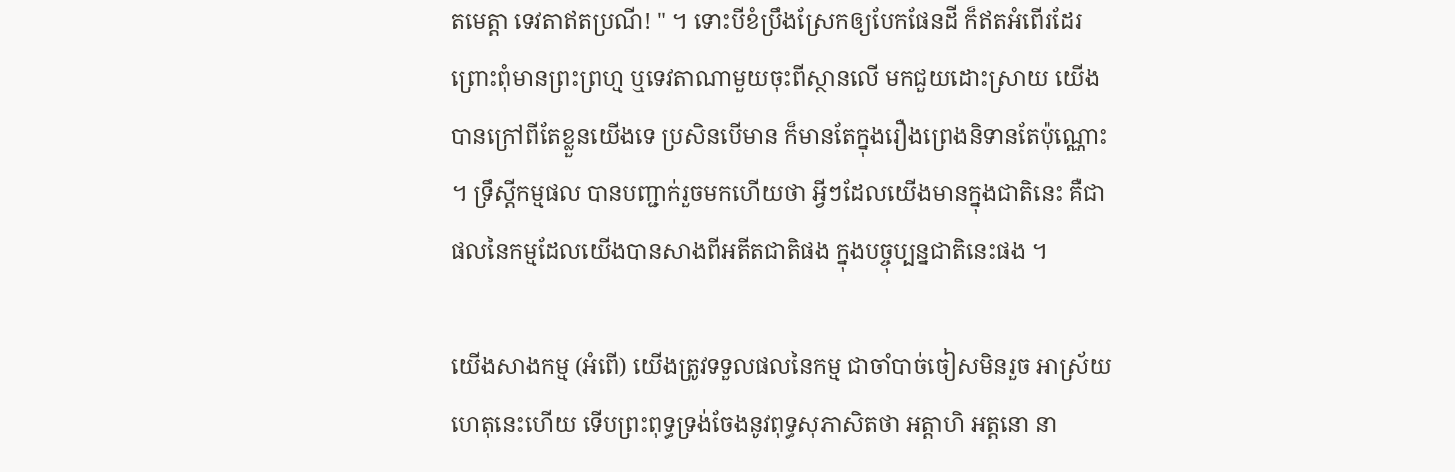តមេត្តា ទេវតាឥតប្រណី! " ។ ទោះបីខំប្រឹងស្រែកឲ្យបែកផែនដី ក៏ឥតអំពើរដែរ ព្រោះពុំមានព្រះព្រហ្ម ឬទេវតាណាមួយចុះពីស្ថានលើ មកជួយដោះស្រាយ យើងបានក្រៅពីតែខ្លួនយើងទេ ប្រសិនបើមាន ក៏មានតែក្នុងរឿងព្រេងនិទានតែប៉ុណ្ណោះ ។ ទ្រឹស្តីកម្មផល បានបញ្ជាក់រួចមកហើយថា អ្វីៗដែលយើងមានក្នុងជាតិនេះ គឺជាផលនៃកម្មដែលយើងបានសាងពីអតីតជាតិផង ក្នុងបច្ចុប្បន្នជាតិនេះផង ។

យើងសាងកម្ម (អំពើ) យើងត្រូវទទួលផលនៃកម្ម ជាចាំបាច់ចៀសមិនរួច អាស្រ័យហេតុនេះហើយ ទើបព្រះពុទ្ធទ្រង់ចែងនូវពុទ្ធសុភាសិតថា អត្តាហិ អត្តនោ នា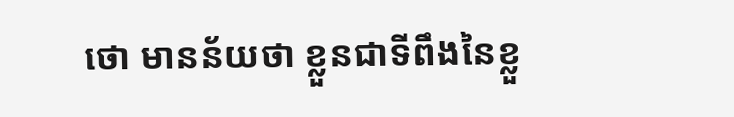ថោ មានន័យថា ខ្លួនជាទីពឹងនៃខ្លួ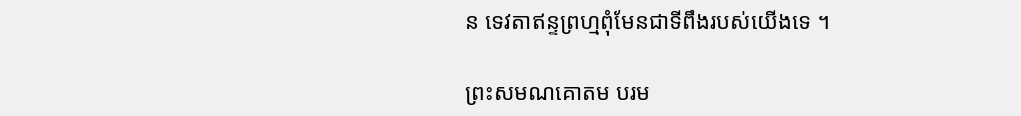ន ទេវតាឥន្ទព្រហ្មពុំមែនជាទីពឹងរបស់យើងទេ ។

ព្រះសមណគោតម បរម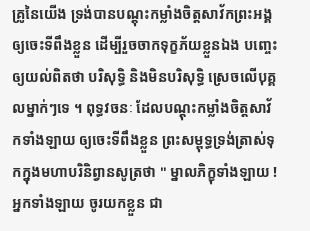គ្រូនៃយើង ទ្រង់បានបណ្តុះកម្លាំងចិត្តសាវ័កព្រះអង្គឲ្យចេះទីពឹងខ្លួន ដើម្បីរួចចាកទុក្ខភ័យខ្លួនឯង បញ្ចេះឲ្យយល់ពិតថា បរិសុទ្ធិ និងមិនបរិសុទ្ធិ ស្រេចលើបុគ្គលម្នាក់ៗទេ ។ ពុទ្ធវចនៈ ដែលបណ្តុះកម្លាំងចិត្តសាវ័កទាំងឡាយ ឲ្យចេះទីពឹងខ្លួន ព្រះសម្ពុទ្ធទ្រង់ត្រាស់ទុកក្នុងមហាបរិនិព្វានសូត្រថា " ម្នាលភិក្ខុទាំងឡាយ ! អ្នកទាំងឡាយ ចូរយកខ្លួន ជា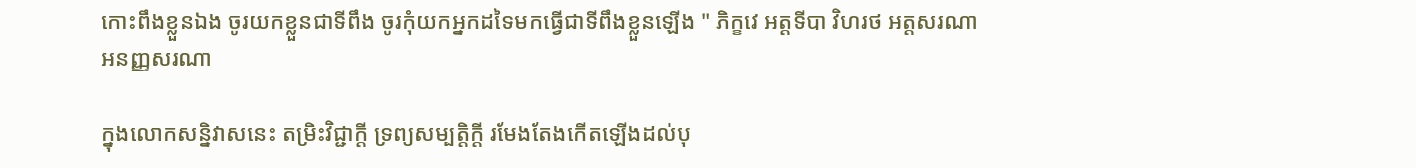កោះពឹងខ្លួនឯង ចូរយកខ្លួនជាទីពឹង ចូរកុំយកអ្នកដទៃមកធ្វើជាទីពឹងខ្លួនឡើង " ភិក្ខវេ អត្តទីបា វិហរថ អត្តសរណា អនញ្ញសរណា

ក្នុងលោកសន្និវាសនេះ តម្រិះវិជ្ជាក្តី ទ្រព្យសម្បត្តិក្តី រមែងតែងកើតឡើងដល់បុ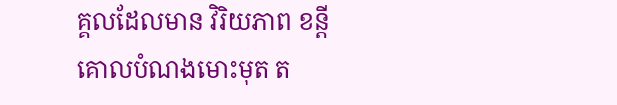គ្គលដែលមាន វិរិយភាព ខន្តី គោលបំណងមោះមុត ត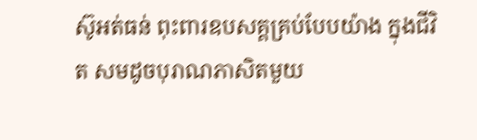ស៊ូអត់ធន់ ពុះពារឧបសគ្គគ្រប់បែបយ៉ាង ក្នុងជីវិត សមដូចបុរាណភាសិតមួយ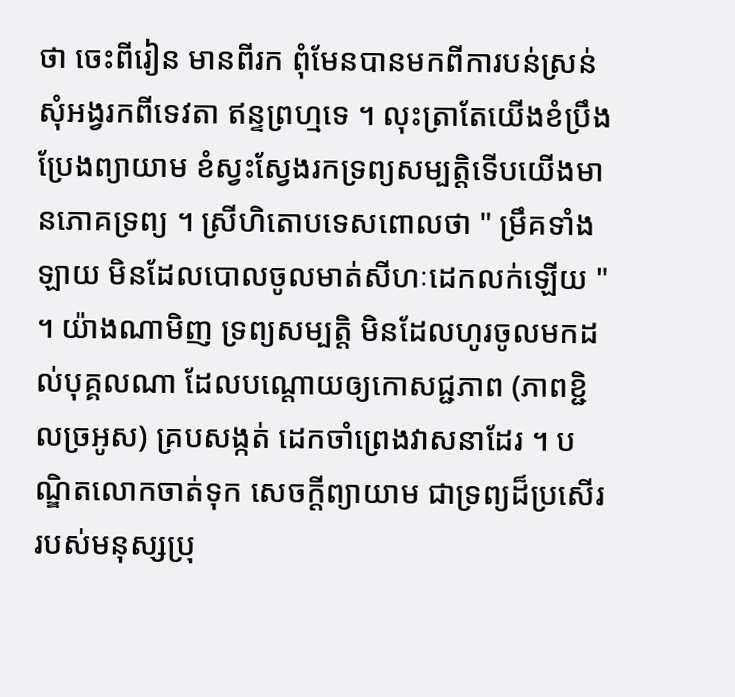ថា ចេះពីរៀន មានពីរក ពុំមែនបានមកពីការបន់ស្រន់ សុំអង្វរកពីទេវតា ឥន្ទព្រហ្មទេ ។ លុះត្រាតែយើងខំប្រឹងប្រែងព្យាយាម ខំស្វះស្វែងរកទ្រព្យសម្បត្តិទើបយើងមានភោគទ្រព្យ ។ ស្រីហិតោបទេសពោលថា " ម្រឹគទាំងឡាយ មិនដែលបោលចូលមាត់សីហៈដេកលក់ឡើយ " ។ យ៉ាងណាមិញ ទ្រព្យសម្បត្តិ មិនដែលហូរចូលមកដល់បុគ្គលណា ដែលបណ្តោយឲ្យកោសជ្ជភាព (ភាពខ្ជិលច្រអូស) គ្របសង្កត់ ដេកចាំព្រេងវាសនាដែរ ។ បណ្ឌិតលោកចាត់ទុក សេចក្តីព្យាយាម ជាទ្រព្យដ៏ប្រសើររបស់មនុស្សប្រុ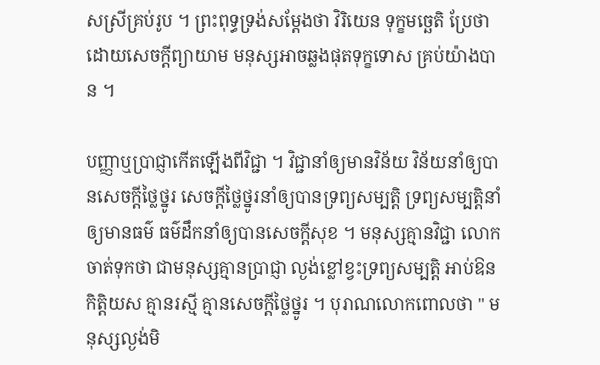សស្រីគ្រប់រូប ។ ព្រះពុទ្ធទ្រង់សម្តែងថា វិរិយេន ទុក្ខមច្ឆេតិ ប្រែថា ដោយសេចក្តីព្យាយាម មនុស្សអាចឆ្លងផុតទុក្ខទោស គ្រប់យ៉ាងបាន ។

បញ្ញាឬប្រាជ្ញាកើតឡើងពីវិជ្ជា ។ វិជ្ជានាំឲ្យមានវិន័យ វិន័យនាំឲ្យបានសេចក្តីថ្លៃថ្នូរ សេចក្តីថ្លៃថ្នូរនាំឲ្យបានទ្រព្យសម្បត្តិ ទ្រព្យសម្បត្តិនាំឲ្យមានធម៌ ធម៌ដឹកនាំឲ្យបានសេចក្តីសុខ ។ មនុស្សគ្មានវិជ្ជា លោកចាត់ទុកថា ជាមនុស្សគ្មានប្រាជ្ញា ល្ងង់ខ្លៅខ្វះទ្រព្យសម្បត្តិ អាប់ឱនកិត្តិយស គ្មានរស្មី គ្មានសេចក្តីថ្លៃថ្នូរ ។ បុរាណលោកពោលថា " មនុស្សល្ងង់មិ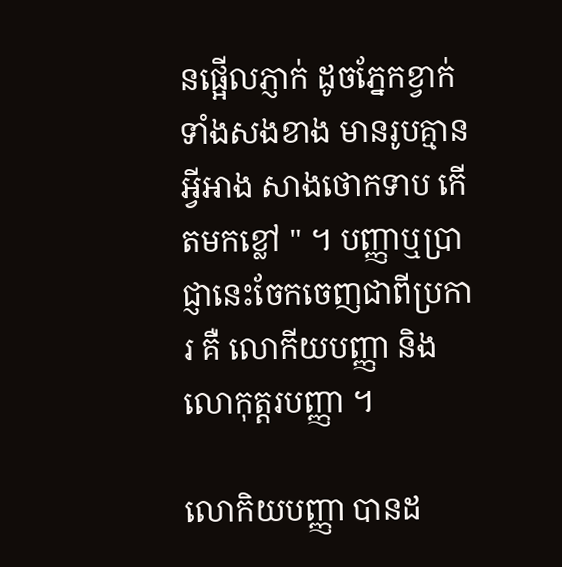នផ្អើលភ្ញាក់ ដូចភ្នែកខ្វាក់ទាំងសងខាង មានរូបគ្មានអ្វីអាង សាងថោកទាប កើតមកខ្លៅ " ។ បញ្ញាឬប្រាជ្ញានេះចែកចេញជាពីប្រការ គឺ លោកីយបញ្ញា និង លោកុត្តរបញ្ញា ។

លោកិយបញ្ញា បានដ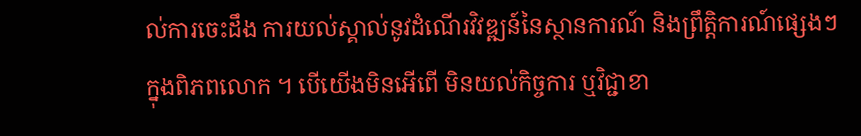ល់ការចេះដឹង ការយល់ស្គាល់នូវដំណើរវិវឌ្ឍន៍នៃស្ថានការណ៍ និងព្រឹត្តិការណ៍ផ្សេងៗ ក្នុងពិភពលោក ។ បើយើងមិនអើពើ មិនយល់កិច្ចការ ឬវិជ្ជាខា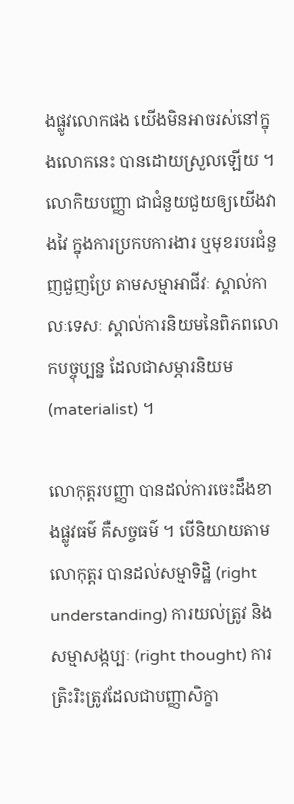ងផ្លូវលោកផង យើងមិនអាចរស់នៅក្នុងលោកនេះ បានដោយស្រួលឡើយ ។ លោកិយបញ្ញា ជាជំនួយជួយឲ្យយើងវាងវៃ ក្នុងការប្រកបការងារ ឬមុខរបរជំនួញជួញប្រែ តាមសម្មាអាជីវៈ ស្គាល់កាលៈទេសៈ ស្គាល់ការនិយមនៃពិភពលោកបច្ចុប្បន្ន ដែលជាសម្ភារនិយម (materialist) ។

លោកុត្តរបញ្ញា បានដល់ការចេះដឹងខាងផ្លូវធម៌ គឺសច្ចធម៌ ។ បើនិយាយតាមលោកុត្តរ បានដល់សម្មាទិដ្ឋិ (right understanding) ការយល់ត្រូវ និងសម្មាសង្កប្បៈ (right thought) ការត្រិះរិះត្រូវដែលជាបញ្ញាសិក្ខា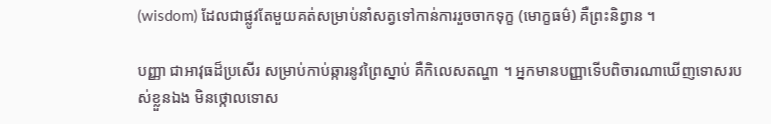(wisdom) ដែលជាផ្លូវតែមួយគត់សម្រាប់នាំសត្វទៅកាន់ការរួចចាកទុក្ខ (មោក្ខធម៌) គឺព្រះនិព្វាន ។

បញ្ញា ជាអាវុធដ៏ប្រសើរ សម្រាប់កាប់ឆ្ការនូវព្រៃស្នាប់ គឺកិលេសតណ្ហា ។ អ្នកមានបញ្ញាទើបពិចារណាឃើញទោសរបស់ខ្លួនឯង មិនថ្កោលទោស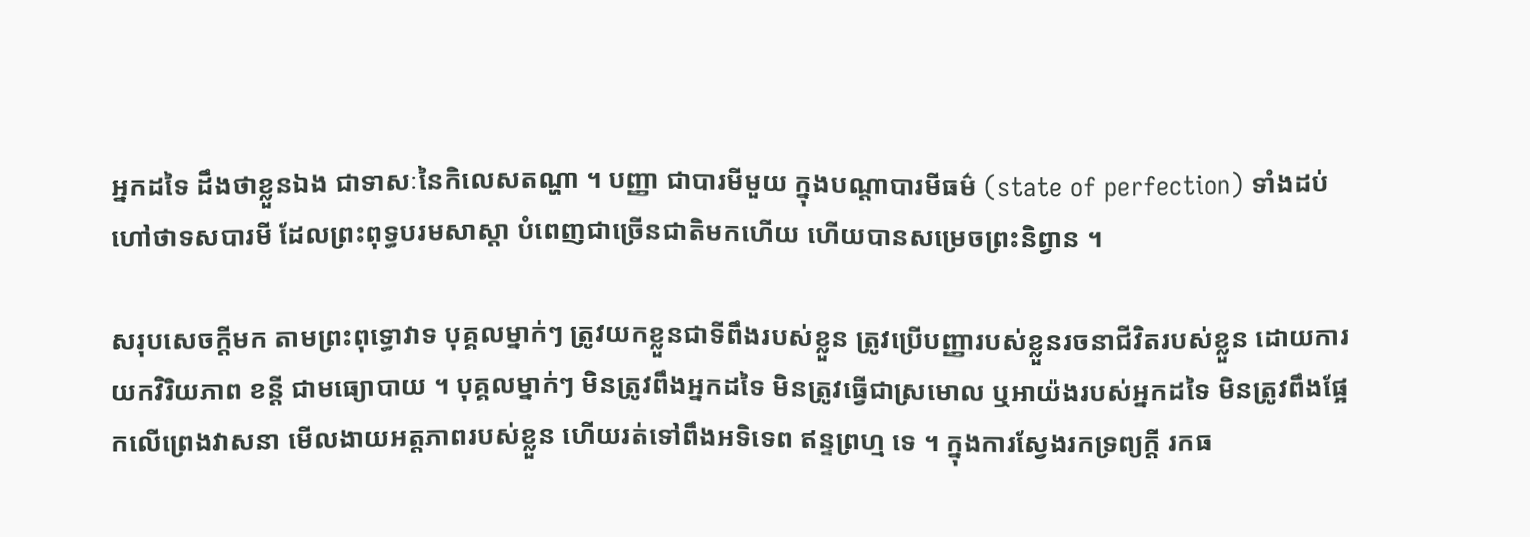អ្នកដទៃ ដឹងថាខ្លួនឯង ជាទាសៈនៃកិលេសតណ្ហា ។ បញ្ញា ជាបារមីមួយ ក្នុងបណ្តាបារមីធម៌ (state of perfection) ទាំងដប់ហៅថាទសបារមី ដែលព្រះពុទ្ធបរមសាស្តា បំពេញជាច្រើនជាតិមកហើយ ហើយបានសម្រេចព្រះនិព្វាន ។

សរុបសេចក្តីមក តាមព្រះពុទ្ធោវាទ បុគ្គលម្នាក់ៗ ត្រូវយកខ្លួនជាទីពឹងរបស់ខ្លួន ត្រូវប្រើបញ្ញារបស់ខ្លួនរចនាជីវិតរបស់ខ្លួន ដោយការយកវិរិយភាព ខន្តី ជាមធ្យោបាយ ។ បុគ្គលម្នាក់ៗ មិនត្រូវពឹងអ្នកដទៃ មិនត្រូវធ្វើជាស្រមោល ឬអាយ៉ងរបស់អ្នកដទៃ មិនត្រូវពឹងផ្អែកលើព្រេងវាសនា មើលងាយអត្តភាពរបស់ខ្លួន ហើយរត់ទៅពឹងអទិទេព ឥន្ទព្រហ្ម ទេ ។ ក្នុងការស្វែងរកទ្រព្យក្តី រកធ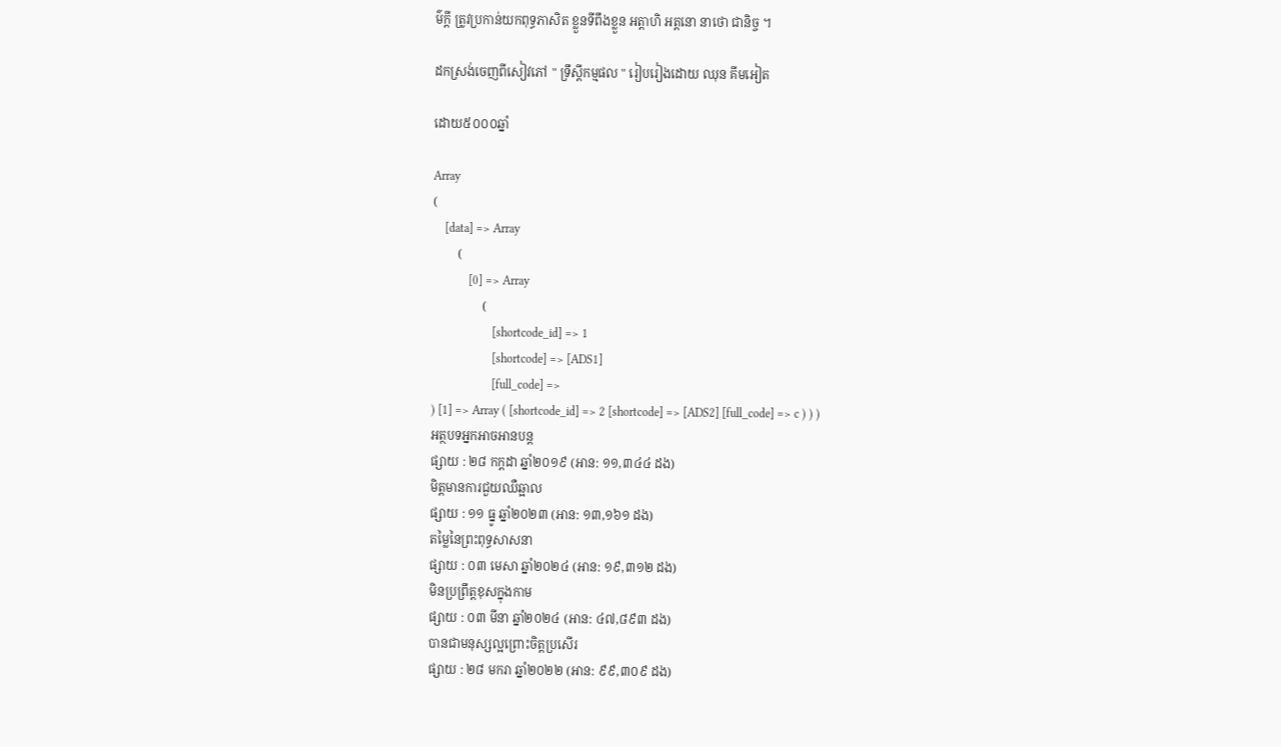ម៌ក្តី ត្រូវប្រកាន់យកពុទ្ធភាសិត ខ្លួនទីពឹងខ្លួន អត្តាហិ អត្តនោ នាថោ ជានិច្ច ។

ដកស្រង់ចេញពីសៀវភៅ " ទ្រឹស្តីកម្មផល " រៀបរៀងដោយ ឈុន គីមអៀត

ដោយ៥០០០ឆ្នាំ

Array
(
    [data] => Array
        (
            [0] => Array
                (
                    [shortcode_id] => 1
                    [shortcode] => [ADS1]
                    [full_code] =>
) [1] => Array ( [shortcode_id] => 2 [shortcode] => [ADS2] [full_code] => c ) ) )
អត្ថបទអ្នកអាចអានបន្ត
ផ្សាយ : ២៨ កក្តដា ឆ្នាំ២០១៩ (អាន: ១១,៣៤៤ ដង)
មិត្តមានការជួយឈឺឆ្អាល
ផ្សាយ : ១១ ធ្នូ ឆ្នាំ២០២៣ (អាន: ១៣,១៦១ ដង)
តម្លៃនៃព្រះពុទ្ធសាសនា
ផ្សាយ : ០៣ មេសា ឆ្នាំ២០២៤ (អាន: ១៩,៣១២ ដង)
មិនប្រព្រឹត្តខុសក្នុងកាម
ផ្សាយ : ០៣ មីនា ឆ្នាំ២០២៤ (អាន: ៤៧,៨៩៣ ដង)
បានជាមនុស្សល្អព្រោះចិត្តប្រសើរ
ផ្សាយ : ២៨ មករា ឆ្នាំ២០២២ (អាន: ៩៩,៣០៩ ដង)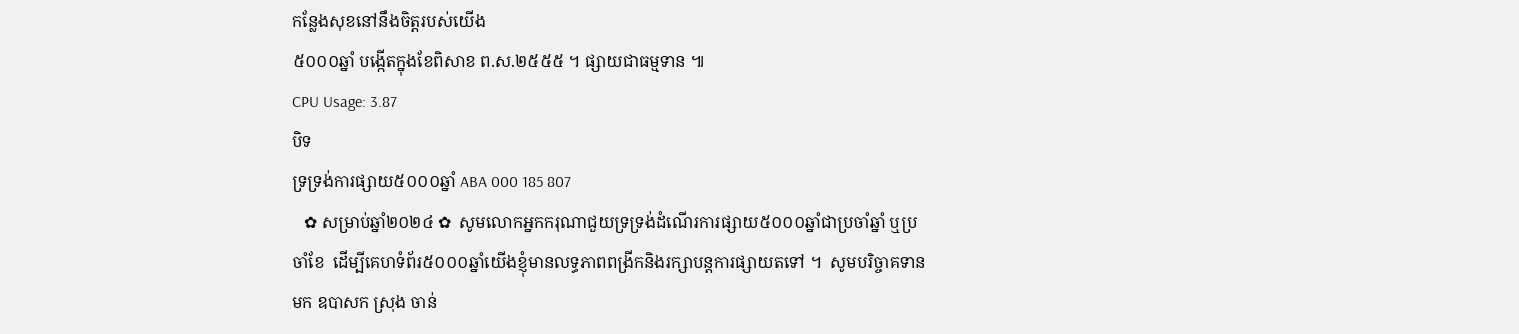កន្លែងសុខនៅនឹងចិត្តរបស់យើង
៥០០០ឆ្នាំ បង្កើតក្នុងខែពិសាខ ព.ស.២៥៥៥ ។ ផ្សាយជាធម្មទាន ៕
CPU Usage: 3.87
បិទ
ទ្រទ្រង់ការផ្សាយ៥០០០ឆ្នាំ ABA 000 185 807
   ✿ សម្រាប់ឆ្នាំ២០២៤ ✿  សូមលោកអ្នកករុណាជួយទ្រទ្រង់ដំណើរការផ្សាយ៥០០០ឆ្នាំជាប្រចាំឆ្នាំ ឬប្រចាំខែ  ដើម្បីគេហទំព័រ៥០០០ឆ្នាំយើងខ្ញុំមានលទ្ធភាពពង្រីកនិងរក្សាបន្តការផ្សាយតទៅ ។  សូមបរិច្ចាគទានមក ឧបាសក ស្រុង ចាន់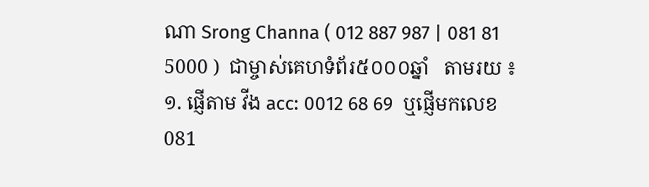ណា Srong Channa ( 012 887 987 | 081 81 5000 )  ជាម្ចាស់គេហទំព័រ៥០០០ឆ្នាំ   តាមរយ ៖ ១. ផ្ញើតាម វីង acc: 0012 68 69  ឬផ្ញើមកលេខ 081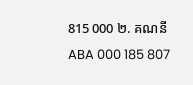815 000 ២. គណនី ABA 000 185 807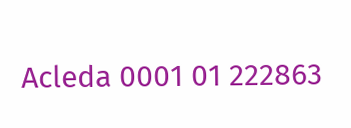Acleda 0001 01 222863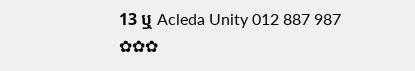13 ឬ Acleda Unity 012 887 987  ✿✿✿